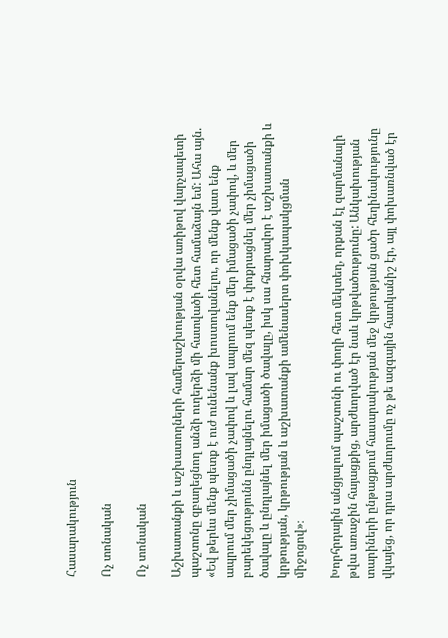Հասարակություն

Ոչ տոնական

Ոչ տոնական

Աշխատանքի և աշխատողների համերաշխության օրվա առիթով վարչապետի պաշտոնը զբաղեցնող անձի ուղերձի մի հատվածի հետ համաձայն եմ: Ահա այն. «Եվ թերևս մենք պետք է ուժ ունենանք խոստովանելու, որ մենք վատ ենք ապրում մեր չիմացածի չափով և լավ ապրում ենք մեր իմացածի չափով, և մեր բարեկեցությունն ընդլայնելու համար մեզ պետք է փոքրացնել մեր չիմացածի ծավալը և ընդլայնել մեր իմացածի ծավալը, իսկ սա հնարավոր է աշխատանքի և կրթության, կրթության և աշխատանքի ամենասերտ փոխկապակցման միջոցով»։

Խորհրդային անցյալում պաշտոնի ու փողի հետ մեկտեղ, որքան էլ զարմանալի թվա առաջին հայացքից, արժևորված էր նաև կրթվածությունը: Անկախության տարիների ընթացքում հասարակության մեջ կրթության ցածր հեղինակությունը վկայեց, որ դրա արժևորումը ոչ թե ազգային հատկանիշ էր, այլ փոխառնված էր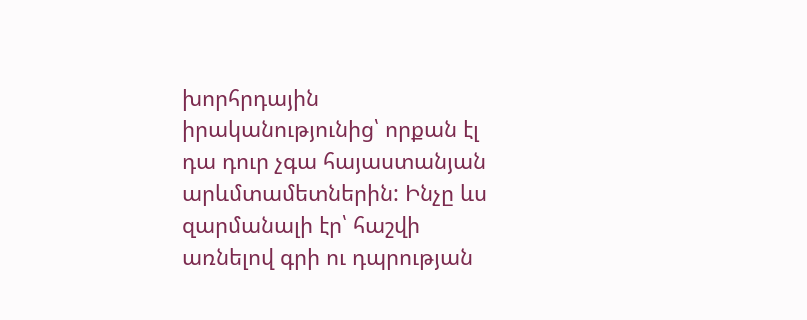խորհրդային իրականությունից՝ որքան էլ դա դուր չգա հայաստանյան  արևմտամետներին: Ինչը ևս զարմանալի էր՝ հաշվի առնելով գրի ու դպրության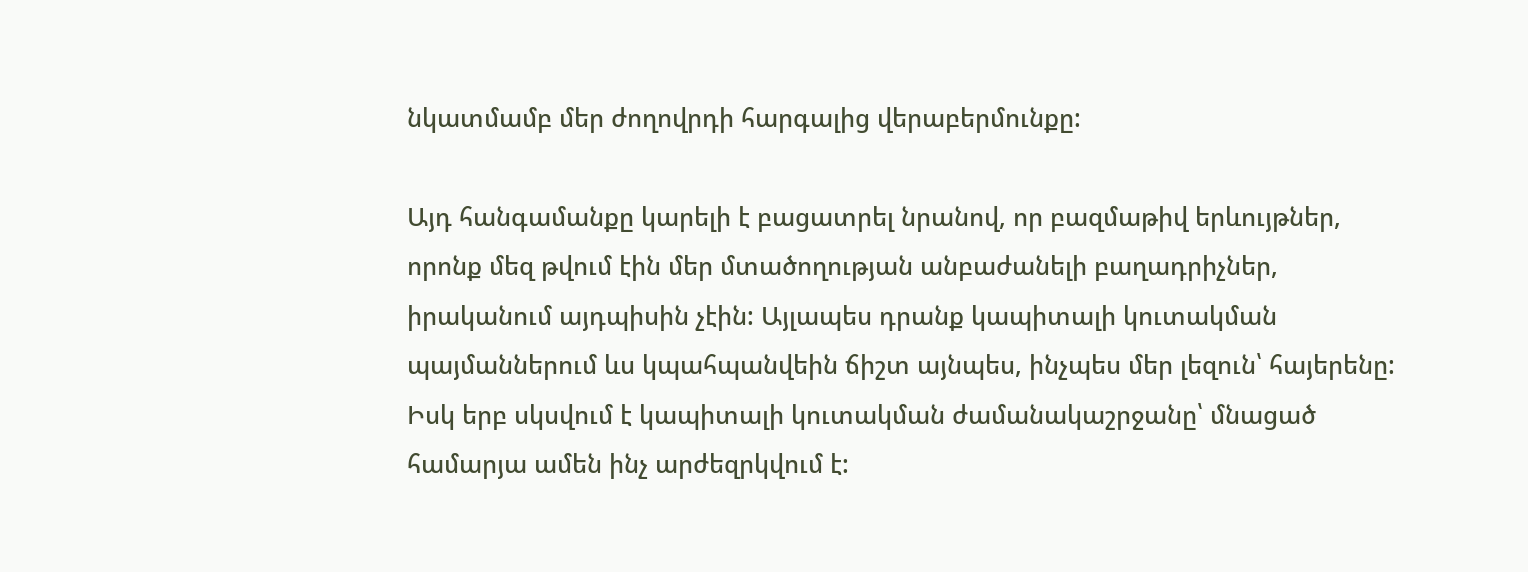նկատմամբ մեր ժողովրդի հարգալից վերաբերմունքը:

Այդ հանգամանքը կարելի է բացատրել նրանով, որ բազմաթիվ երևույթներ, որոնք մեզ թվում էին մեր մտածողության անբաժանելի բաղադրիչներ, իրականում այդպիսին չէին: Այլապես դրանք կապիտալի կուտակման պայմաններում ևս կպահպանվեին ճիշտ այնպես, ինչպես մեր լեզուն՝ հայերենը: Իսկ երբ սկսվում է կապիտալի կուտակման ժամանակաշրջանը՝ մնացած համարյա ամեն ինչ արժեզրկվում է: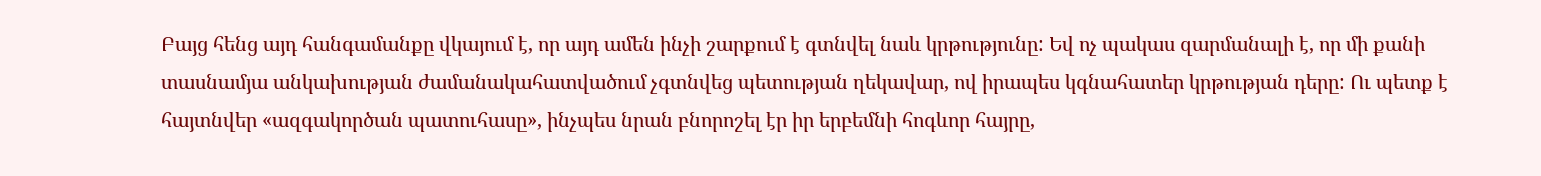Բայց հենց այդ հանգամանքը վկայում է, որ այդ ամեն ինչի շարքում է գտնվել նաև կրթությունը: Եվ ոչ պակաս զարմանալի է, որ մի քանի տասնամյա անկախության ժամանակահատվածում չգտնվեց պետության ղեկավար, ով իրապես կգնահատեր կրթության դերը: Ու պետք է հայտնվեր «ազգակործան պատուհասը», ինչպես նրան բնորոշել էր իր երբեմնի հոգևոր հայրը,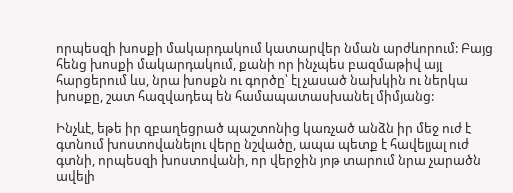որպեսզի խոսքի մակարդակում կատարվեր նման արժևորում: Բայց հենց խոսքի մակարդակում, քանի որ ինչպես բազմաթիվ այլ հարցերում ևս, նրա խոսքն ու գործը՝ էլ չասած նախկին ու ներկա խոսքը, շատ հազվադեպ են համապատասխանել միմյանց:

Ինչևէ, եթե իր զբաղեցրած պաշտոնից կառչած անձն իր մեջ ուժ է գտնում խոստովանելու վերը նշվածը, ապա պետք է հավելյալ ուժ գտնի, որպեսզի խոստովանի, որ վերջին յոթ տարում նրա չարածն ավելի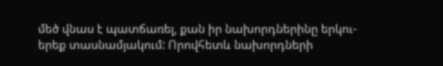մեծ վնաս է պատճառել, քան իր նախորդներինը երկու-երեք տասնամյակում: Որովհետև նախորդների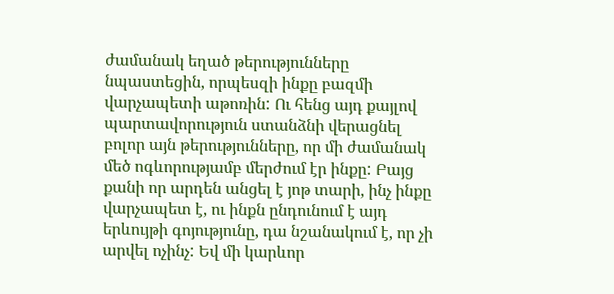ժամանակ եղած թերությունները նպաստեցին, որպեսզի ինքը բազմի վարչապետի աթոռին: Ու հենց այդ քայլով պարտավորություն ստանձնի վերացնել բոլոր այն թերությունները, որ մի ժամանակ մեծ ոգևորությամբ մերժում էր ինքը: Բայց քանի որ արդեն անցել է յոթ տարի, ինչ ինքը վարչապետ է, ու ինքն ընդունում է այդ երևույթի գոյությունը, դա նշանակում է, որ չի արվել ոչինչ: Եվ մի կարևոր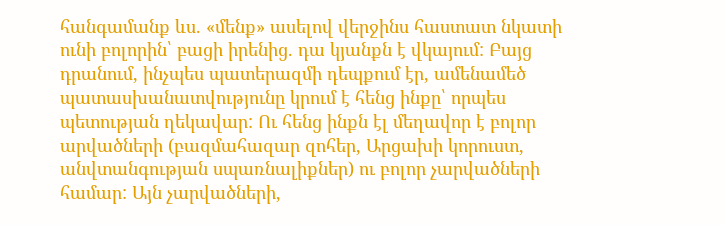հանգամանք ևս. «մենք» ասելով վերջինս հաստատ նկատի ունի բոլորին՝ բացի իրենից. դա կյանքն է վկայում: Բայց դրանում, ինչպես պատերազմի դեպքում էր, ամենամեծ պատասխանատվությունը կրում է հենց ինքը՝ որպես պետության ղեկավար: Ու հենց ինքն էլ մեղավոր է բոլոր արվածների (բազմահազար զոհեր, Արցախի կորուստ, անվտանգության սպառնալիքներ) ու բոլոր չարվածների համար: Այն չարվածների,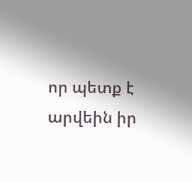որ պետք է արվեին իր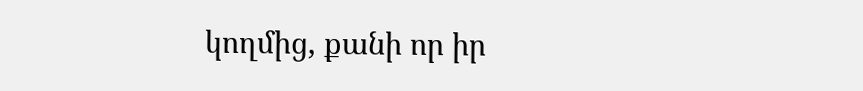կողմից, քանի որ իր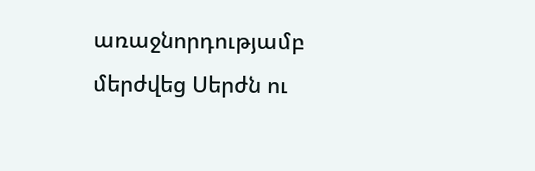առաջնորդությամբ մերժվեց Սերժն ու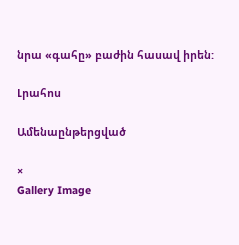նրա «գահը» բաժին հասավ իրեն:

Լրահոս

Ամենաընթերցված

×
Gallery Image